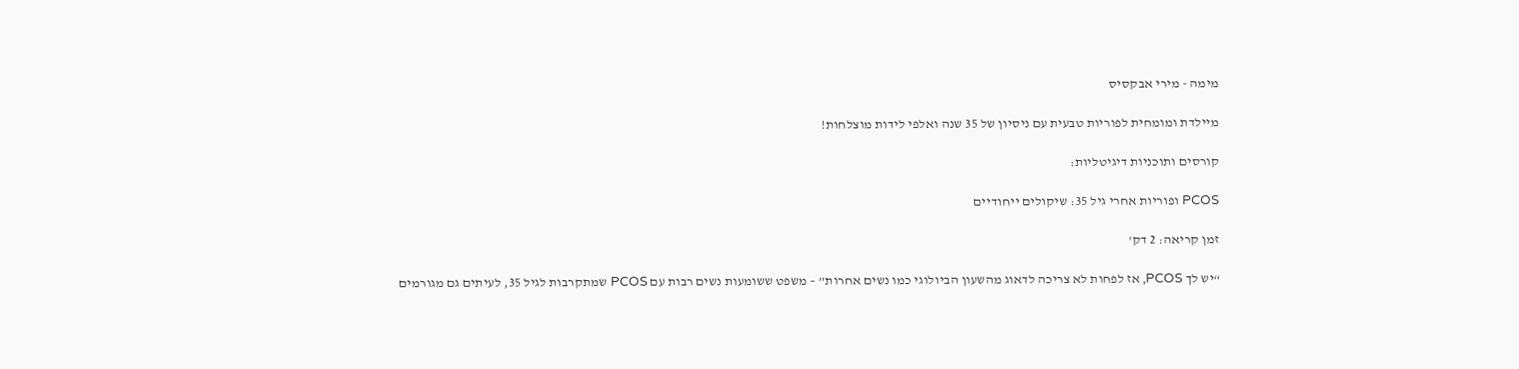מימה - מירי אבקסיס

מיילדת ומומחית לפוריות טבעית עם ניסיון של 35 שנה ואלפי לידות מוצלחות!

קורסים ותוכניות דיגיטליות:

PCOS ופוריות אחרי גיל 35: שיקולים ייחודיים

זמן קריאה: 2 דק'

“יש לך PCOS, אז לפחות לא צריכה לדאוג מהשעון הביולוגי כמו נשים אחרות” – משפט ששומעות נשים רבות עם PCOS שמתקרבות לגיל 35, לעיתים גם מגורמים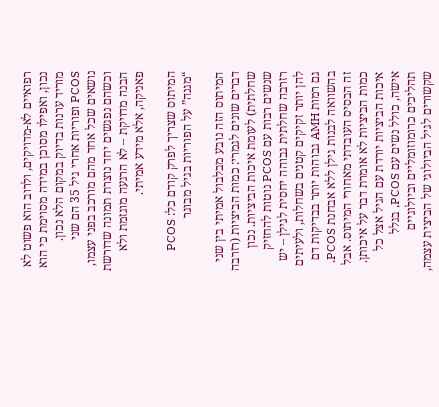רפואיים לא-מדויקים, ולרוב הוא פשוט לא נכון, ואפילו מסוכן במידה מסוימת כי הוא מוריד ערנות בדיוק במקום הלא נכון. PCOS ופוריות אחרי גיל 35 הם שני נושאים שכל אחד מהם מורכב בפני עצמו, וכשהם נפגשים יחד נוצרת תמונה שדורשת הבנה מדויקת – לא הרגעה מוגזמת ולא פאניקה, אלא מידע אמיתי.

המיתוס שצריך לפרק קודם כל: PCOS “מגנה” על הפוריות בגיל מבוגר

המיתוס הזה נובע מבלבול אמיתי בין שני דברים שונים לגמרי: כמות הביציות (רזרבה שחלתית) לעומת איכות הביציות. נכון שנשים רבות עם PCOS נוטות להחזיק רזרבה שחלתית גבוהה יחסית לגילן – יש להן יותר זקיקים קטנים בשחלות, ולעיתים גם רמות AMH גבוהות יותר בבדיקות דם בהשוואה לבנות גילן ללא אבחנת PCOS. זה הבסיס העובדתי מאחורי המיתוס. אבל כמות הביציות לא אומרת דבר על איכותן. איכות הביציות יורדת עם הגיל אצל כל אישה, כולל נשים עם PCOS, בגלל תהליכים כרומוזומליים וביולוגיים שקשורים לגיל הביולוגי של הביצית עצמה,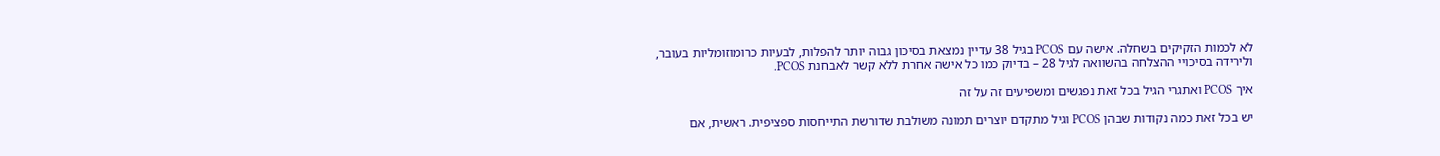לא לכמות הזקיקים בשחלה. אישה עם PCOS בגיל 38 עדיין נמצאת בסיכון גבוה יותר להפלות, לבעיות כרומוזומליות בעובר, ולירידה בסיכויי ההצלחה בהשוואה לגיל 28 – בדיוק כמו כל אישה אחרת ללא קשר לאבחנת PCOS.

איך PCOS ואתגרי הגיל בכל זאת נפגשים ומשפיעים זה על זה

יש בכל זאת כמה נקודות שבהן PCOS וגיל מתקדם יוצרים תמונה משולבת שדורשת התייחסות ספציפית. ראשית, אם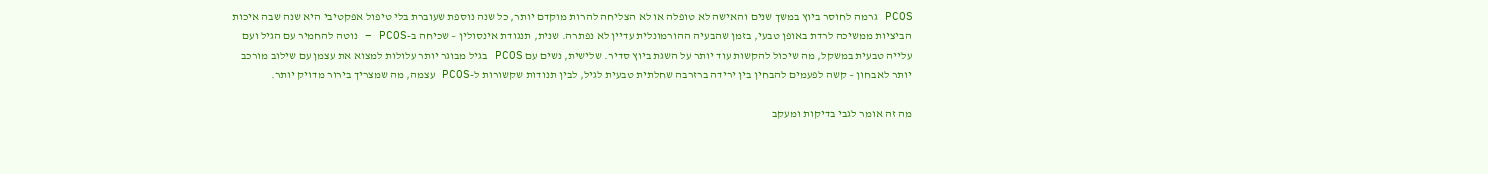PCOS גרמה לחוסר ביוץ במשך שנים והאישה לא טופלה או לא הצליחה להרות מוקדם יותר, כל שנה נוספת שעוברת בלי טיפול אפקטיבי היא שנה שבה איכות הביציות ממשיכה לרדת באופן טבעי, בזמן שהבעיה ההורמונלית עדיין לא נפתרה. שנית, תנגודת אינסולין – שכיחה ב-PCOS – נוטה להחמיר עם הגיל ועם עלייה טבעית במשקל, מה שיכול להקשות עוד יותר על השגת ביוץ סדיר. שלישית, נשים עם PCOS בגיל מבוגר יותר עלולות למצוא את עצמן עם שילוב מורכב יותר לאבחון – קשה לפעמים להבחין בין ירידה ברזרבה שחלתית טבעית לגיל, לבין תנודות שקשורות ל-PCOS עצמה, מה שמצריך בירור מדויק יותר.

מה זה אומר לגבי בדיקות ומעקב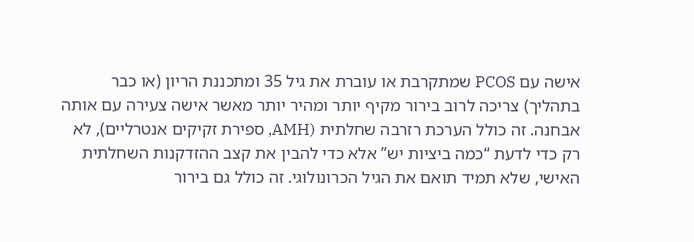אישה עם PCOS שמתקרבת או עוברת את גיל 35 ומתכננת הריון (או כבר בתהליך) צריכה לרוב בירור מקיף יותר ומהיר יותר מאשר אישה צעירה עם אותה אבחנה. זה כולל הערכת רזרבה שחלתית (AMH, ספירת זקיקים אנטרליים), לא רק כדי לדעת “כמה ביציות יש” אלא כדי להבין את קצב ההזדקנות השחלתית האישי, שלא תמיד תואם את הגיל הכרונולוגי. זה כולל גם בירור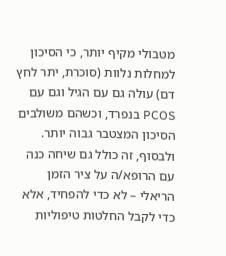מטבולי מקיף יותר, כי הסיכון למחלות נלוות (סוכרת, יתר לחץ דם) עולה גם עם הגיל וגם עם PCOS בנפרד, וכשהם משולבים הסיכון המצטבר גבוה יותר. ולבסוף, זה כולל גם שיחה כנה עם הרופא/ה על ציר הזמן הריאלי – לא כדי להפחיד, אלא כדי לקבל החלטות טיפוליות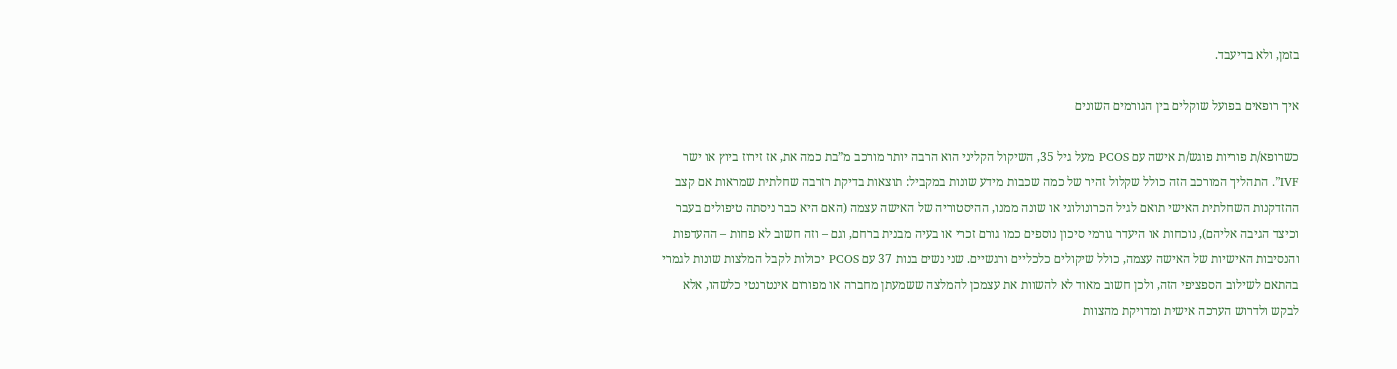בזמן, ולא בדיעבד.

איך רופאים בפועל שוקלים בין הגורמים השונים

כשרופא/ת פוריות פוגש/ת אישה עם PCOS מעל גיל 35, השיקול הקליני הוא הרבה יותר מורכב מ”בת כמה את, אז זירוז ביוץ או ישר IVF”. התהליך המורכב הזה כולל שקלול זהיר של כמה שכבות מידע שונות במקביל: תוצאות בדיקת רזרבה שחלתית שמראות אם קצב ההזדקנות השחלתית האישי תואם לגיל הכרונולוגי או שונה ממנו, ההיסטוריה של האישה עצמה (האם היא כבר ניסתה טיפולים בעבר וכיצד הגיבה אליהם), נוכחות או היעדר גורמי סיכון נוספים כמו גורם זכרי או בעיה מבנית ברחם, וגם – וזה חשוב לא פחות – ההעדפות והנסיבות האישיות של האישה עצמה, כולל שיקולים כלכליים ורגשיים. שני נשים בנות 37 עם PCOS יכולות לקבל המלצות שונות לגמרי בהתאם לשילוב הספציפי הזה, ולכן חשוב מאוד לא להשוות את עצמכן להמלצה ששמעתן מחברה או מפורום אינטרנטי כלשהו, אלא לבקש ולדרוש הערכה אישית ומדויקת מהצוות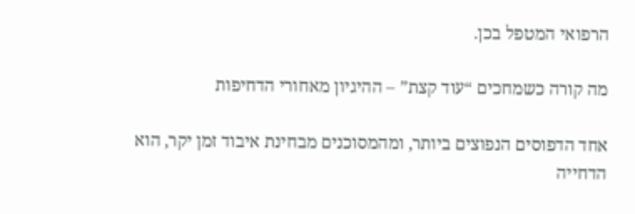הרפואי המטפל בכן.

מה קורה כשמחכים “עוד קצת” – ההיגיון מאחורי הדחיפות

אחד הדפוסים הנפוצים ביותר, ומהמסוכנים מבחינת איבוד זמן יקר, הוא הדחייה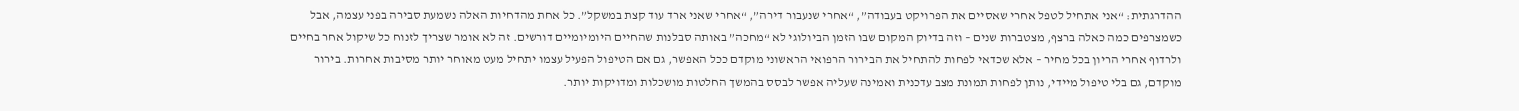ההדרגתית: “אני אתחיל לטפל אחרי שאסיים את הפרויקט בעבודה”, “אחרי שנעבור דירה”, “אחרי שאני ארד עוד קצת במשקל”. כל אחת מהדחיות האלה נשמעת סבירה בפני עצמה, אבל כשמצרפים כמה כאלה ברצף, מצטברות שנים – וזה בדיוק המקום שבו הזמן הביולוגי לא “מחכה” באותה סבלנות שהחיים היומיומיים דורשים. זה לא אומר שצריך לזנוח כל שיקול אחר בחיים ולרדוף אחרי הריון בכל מחיר – אלא שכדאי לפחות להתחיל את הבירור הרפואי הראשוני מוקדם ככל האפשר, גם אם הטיפול הפעיל עצמו יתחיל מעט מאוחר יותר מסיבות אחרות. בירור מוקדם, גם בלי טיפול מיידי, נותן לפחות תמונת מצב עדכנית ואמינה שעליה אפשר לבסס בהמשך החלטות מושכלות ומדויקות יותר.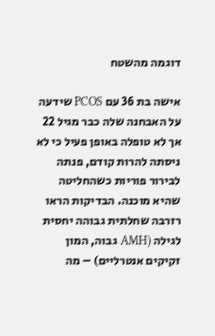דוגמה מהשטח

אישה בת 36 עם PCOS שידעה על האבחנה שלה כבר מגיל 22 אך לא טופלה באופן פעיל כי לא ניסתה להרות קודם, פנתה לבירור פוריות כשהחליטה שהיא מוכנה. הבדיקות הראו רזרבה שחלתית גבוהה יחסית לגילה (AMH גבוה, המון זקיקים אנטרליים) – מה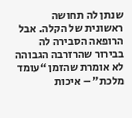שנתן לה תחושה ראשונית של הקלה. אבל הרופאה הסבירה לה בבירור שהרזרבה הגבוהה לא אומרת שהזמן “עומד מלכת” – איכות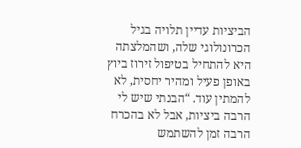הביציות עדיין תלויה בגיל הכרונולוגי שלה, ושהמלצתה היא להתחיל בטיפול זירוז ביוץ באופן פעיל ומהיר יחסית, לא להמתין עוד. “הבנתי שיש לי הרבה ביציות, אבל לא בהכרח הרבה זמן להשתמש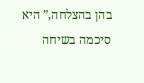בהן בהצלחה,” היא סיכמה בשיחה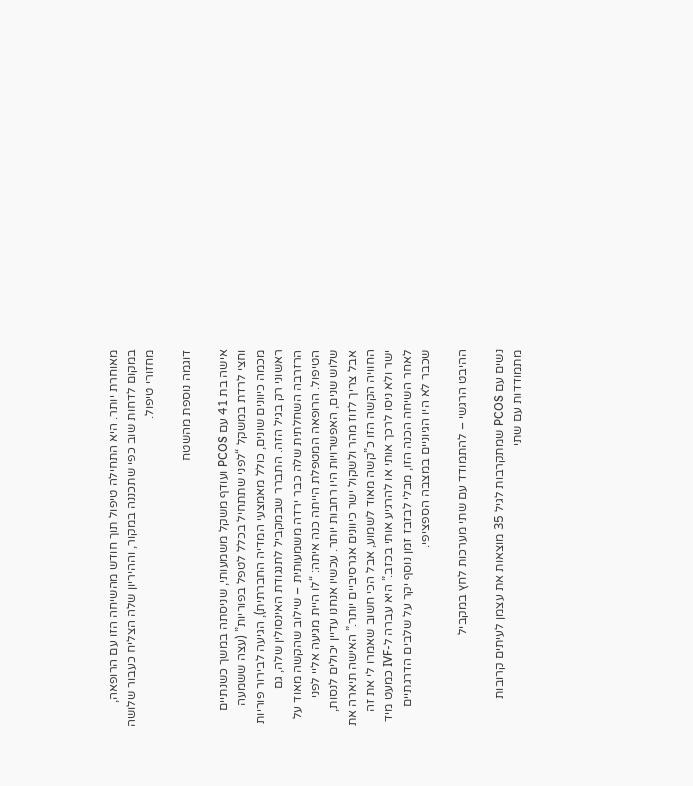מאוחרת יותר. היא התחילה טיפול תוך חודש מהשיחה הזו עם הרופאה, במקום לדחות שוב כפי שתכננה במקור, וההיריון שלה הצליח כעבור שלושה מחזורי טיפול.

דוגמה נוספת מהשטח

אישה בת 41 עם PCOS ועודף משקל משמעותי, שניסתה במשך כשנתיים וחצי לרדת במשקל “לפני שתתחיל בכלל לטפל בפוריות” (עצה ששמעה מכמה כיוונים שונים, כולל מאמצעי המדיה החברתית), הגיעה לבירור פוריות ראשוני רק בגיל הזה. התברר שבמקביל לתנגודת האינסולין שלה, גם הרזרבה השחלתית שלה כבר ירדה משמעותית – שילוב שהקשה מאוד על הטיפול. הרופאה המטפלת הייתה כנה איתה: “לו היית מגיעה אליי לפני שלוש שנים, האפשרויות היו רחבות יותר. עכשיו אנחנו עדיין יכולים לנסות, אבל צריך לזוז מהר ולשקול ישר כיוונים אגרסיביים יותר.” האישה תיארה את החוויה הקשה הזו כ”קשה מאוד לשמוע, אבל הכי חשוב שאמרו לי את זה ישר ולא ניסו לרכך אותי או להרגיע אותי בכזב.” היא עברה ל-IVF כמעט מיד לאחר השיחה הכנה הזו, מבלי לבזבז זמן נוסף יקר על שלבים הדרגתיים שכבר לא היו הגיוניים במצבה הספציפי.

ההיבט הרגשי – להתמודד עם שתי מערכות לחץ במקביל

נשים עם PCOS שמתקרבות לגיל 35 מוצאות את עצמן לעיתים קרובות מתמודדות עם שתי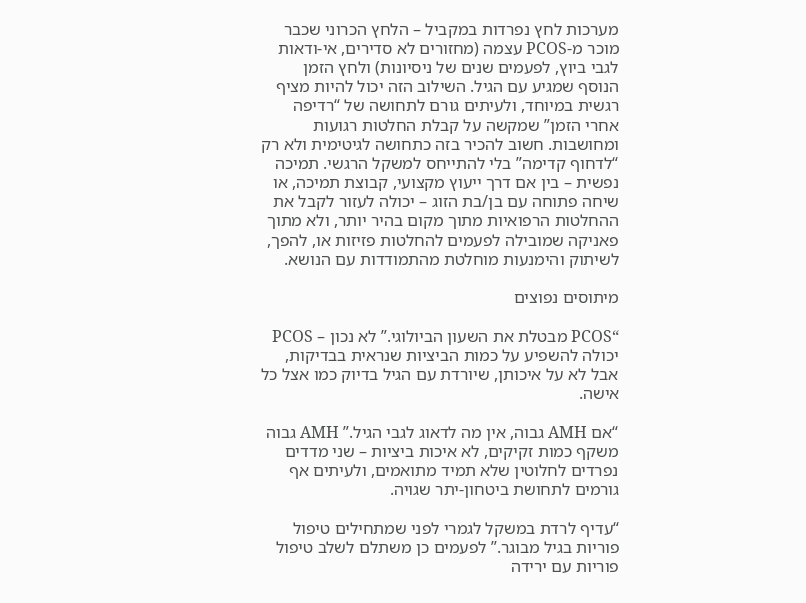מערכות לחץ נפרדות במקביל – הלחץ הכרוני שכבר מוכר מ-PCOS עצמה (מחזורים לא סדירים, אי-ודאות לגבי ביוץ, לפעמים שנים של ניסיונות) ולחץ הזמן הנוסף שמגיע עם הגיל. השילוב הזה יכול להיות מציף רגשית במיוחד, ולעיתים גורם לתחושה של “רדיפה אחרי הזמן” שמקשה על קבלת החלטות רגועות ומחושבות. חשוב להכיר בזה כתחושה לגיטימית ולא רק “לדחוף קדימה” בלי להתייחס למשקל הרגשי. תמיכה נפשית – בין אם דרך ייעוץ מקצועי, קבוצת תמיכה, או שיחה פתוחה עם בן/בת הזוג – יכולה לעזור לקבל את ההחלטות הרפואיות מתוך מקום בהיר יותר, ולא מתוך פאניקה שמובילה לפעמים להחלטות פזיזות או, להפך, לשיתוק והימנעות מוחלטת מהתמודדות עם הנושא.

מיתוסים נפוצים

“PCOS מבטלת את השעון הביולוגי.” לא נכון – PCOS יכולה להשפיע על כמות הביציות שנראית בבדיקות, אבל לא על איכותן, שיורדת עם הגיל בדיוק כמו אצל כל אישה.

“אם AMH גבוה, אין מה לדאוג לגבי הגיל.” AMH גבוה משקף כמות זקיקים, לא איכות ביציות – שני מדדים נפרדים לחלוטין שלא תמיד מתואמים, ולעיתים אף גורמים לתחושת ביטחון-יתר שגויה.

“עדיף לרדת במשקל לגמרי לפני שמתחילים טיפול פוריות בגיל מבוגר.” לפעמים כן משתלם לשלב טיפול פוריות עם ירידה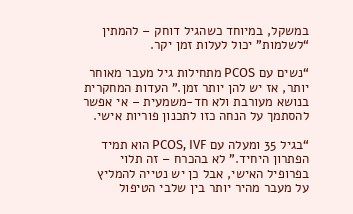במשקל, במיוחד כשהגיל דוחק – להמתין “לשלמות” יכול לעלות זמן יקר.

“נשים עם PCOS מתחילות גיל מעבר מאוחר יותר, אז יש להן יותר זמן.” העדות המחקרית בנושא מעורבת ולא חד-משמעית – אי אפשר להסתמך על הנחה כזו לתכנון פוריות אישי.

“בגיל 35 ומעלה עם PCOS, IVF הוא תמיד הפתרון היחיד.” לא בהכרח – זה תלוי בפרופיל האישי, אבל כן יש נטייה להמליץ על מעבר מהיר יותר בין שלבי הטיפול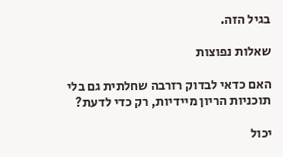בגיל הזה.

שאלות נפוצות

האם כדאי לבדוק רזרבה שחלתית גם בלי תוכניות הריון מיידיות, רק כדי לדעת?

יכול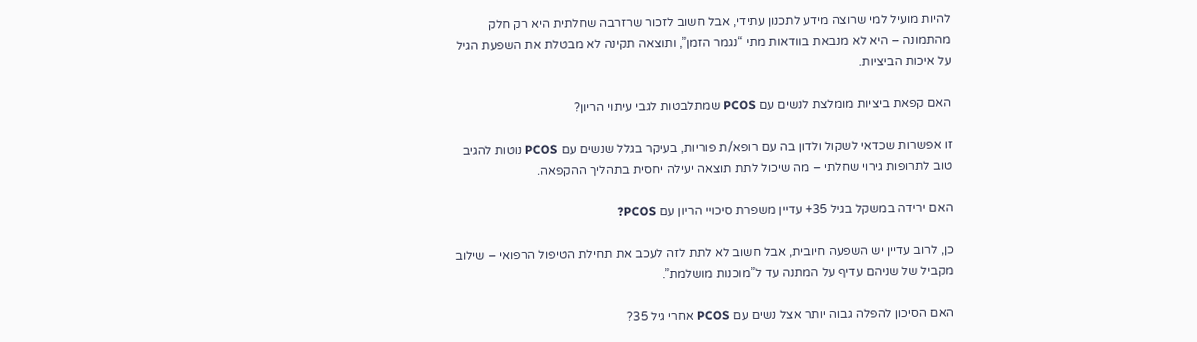להיות מועיל למי שרוצה מידע לתכנון עתידי, אבל חשוב לזכור שרזרבה שחלתית היא רק חלק מהתמונה – היא לא מנבאת בוודאות מתי “נגמר הזמן”, ותוצאה תקינה לא מבטלת את השפעת הגיל על איכות הביציות.

האם קפאת ביציות מומלצת לנשים עם PCOS שמתלבטות לגבי עיתוי הריון?

זו אפשרות שכדאי לשקול ולדון בה עם רופא/ת פוריות, בעיקר בגלל שנשים עם PCOS נוטות להגיב טוב לתרופות גירוי שחלתי – מה שיכול לתת תוצאה יעילה יחסית בתהליך ההקפאה.

האם ירידה במשקל בגיל 35+ עדיין משפרת סיכויי הריון עם PCOS?

כן, לרוב עדיין יש השפעה חיובית, אבל חשוב לא לתת לזה לעכב את תחילת הטיפול הרפואי – שילוב מקביל של שניהם עדיף על המתנה עד ל”מוכנות מושלמת”.

האם הסיכון להפלה גבוה יותר אצל נשים עם PCOS אחרי גיל 35?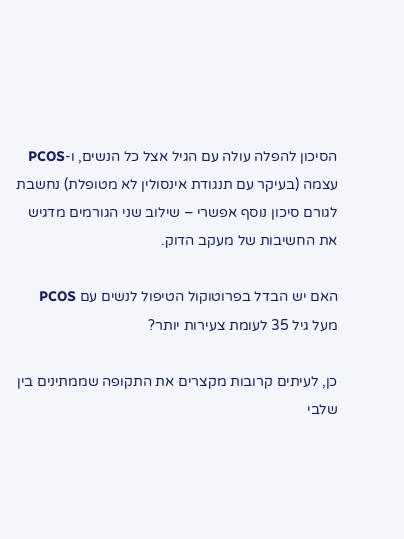הסיכון להפלה עולה עם הגיל אצל כל הנשים, ו-PCOS עצמה (בעיקר עם תנגודת אינסולין לא מטופלת) נחשבת לגורם סיכון נוסף אפשרי – שילוב שני הגורמים מדגיש את החשיבות של מעקב הדוק.

האם יש הבדל בפרוטוקול הטיפול לנשים עם PCOS מעל גיל 35 לעומת צעירות יותר?

כן, לעיתים קרובות מקצרים את התקופה שממתינים בין שלבי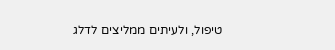טיפול, ולעיתים ממליצים לדלג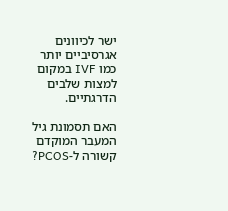ישר לכיוונים אגרסיביים יותר כמו IVF במקום למצות שלבים הדרגתיים.

האם תסמונת גיל המעבר המוקדם קשורה ל-PCOS?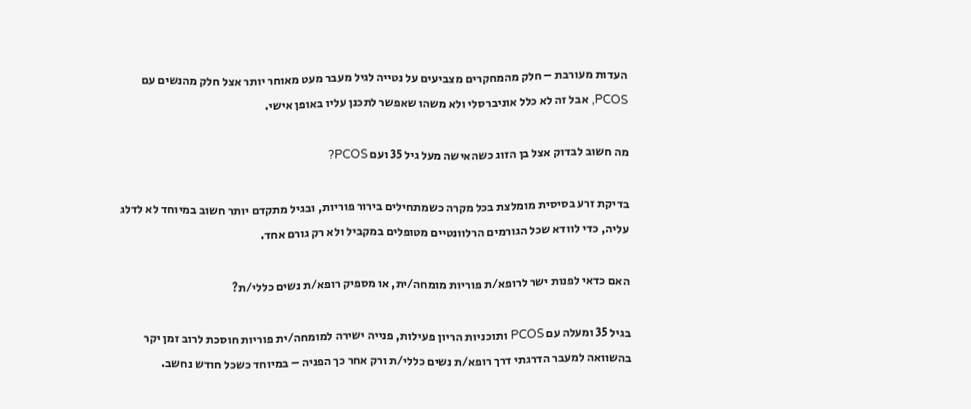העדות מעורבת – חלק מהמחקרים מצביעים על נטייה לגיל מעבר מעט מאוחר יותר אצל חלק מהנשים עם PCOS, אבל זה לא כלל אוניברסלי ולא משהו שאפשר לתכנן עליו באופן אישי.

מה חשוב לבדוק אצל בן הזוג כשהאישה מעל גיל 35 ועם PCOS?

בדיקת זרע בסיסית מומלצת בכל מקרה כשמתחילים בירור פוריות, ובגיל מתקדם יותר חשוב במיוחד לא לדלג עליה, כדי לוודא שכל הגורמים הרלוונטיים מטופלים במקביל ולא רק גורם אחד.

האם כדאי לפנות ישר לרופא/ת פוריות מומחה/ית, או מספיק רופא/ת נשים כללי/ת?

בגיל 35 ומעלה עם PCOS ותוכניות הריון פעילות, פנייה ישירה למומחה/ית פוריות חוסכת לרוב זמן יקר בהשוואה למעבר הדרגתי דרך רופא/ת נשים כללי/ת ורק אחר כך הפניה – במיוחד כשכל חודש נחשב.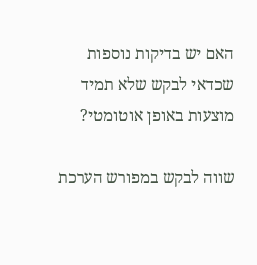האם יש בדיקות נוספות שכדאי לבקש שלא תמיד מוצעות באופן אוטומטי?

שווה לבקש במפורש הערכת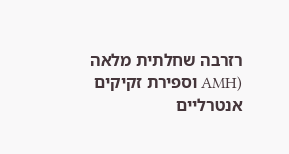רזרבה שחלתית מלאה (AMH וספירת זקיקים אנטרליים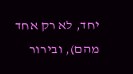יחד, לא רק אחד מהם), ובירור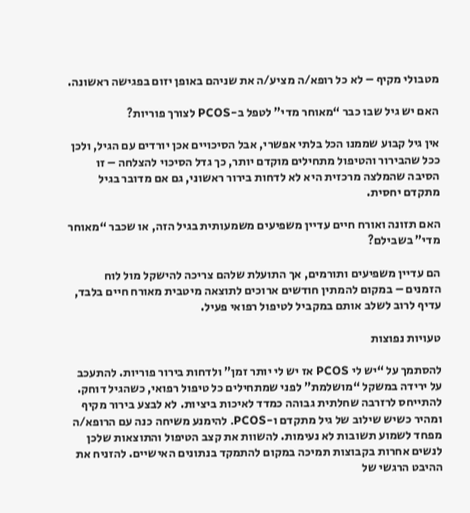מטבולי מקיף – לא כל רופא/ה מציע/ה את שניהם באופן יזום בפגישה ראשונה.

האם יש גיל שבו כבר “מאוחר מדי” לטפל ב-PCOS לצורך פוריות?

אין גיל קבוע שממנו הכל בלתי אפשרי, אבל הסיכויים אכן יורדים עם הגיל, ולכן ככל שהבירור והטיפול מתחילים מוקדם יותר, כך גדל הסיכוי להצלחה – זו הסיבה שהמלצה מרכזית היא לא לדחות בירור ראשוני, גם אם מדובר בגיל מתקדם יחסית.

האם תזונה ואורח חיים עדיין משפיעים משמעותית בגיל הזה, או שכבר “מאוחר מדי” בשבילם?

הם עדיין משפיעים ותורמים, אך התועלת שלהם צריכה להישקל מול לוח הזמנים – במקום להמתין חודשים ארוכים לתוצאה מיטבית מאורח חיים בלבד, עדיף לרוב לשלב אותם במקביל לטיפול רפואי פעיל.

טעויות נפוצות

להסתמך על “יש לי PCOS אז יש לי יותר זמן” ולדחות בירור פוריות. להתעכב על ירידה במשקל “מושלמת” לפני שמתחילים כל טיפול רפואי, כשהגיל דוחק. להתייחס לרזרבה שחלתית גבוהה כמדד לאיכות ביציות. לא לבצע בירור מקיף ומהיר כשיש שילוב של גיל מתקדם ו-PCOS. להימנע משיחה כנה עם הרופא/ה מפחד לשמוע תשובות לא נעימות. להשוות את קצב הטיפול והתוצאות שלכן לנשים אחרות בקבוצות תמיכה במקום להתמקד בנתונים האישיים. להזניח את ההיבט הרגשי של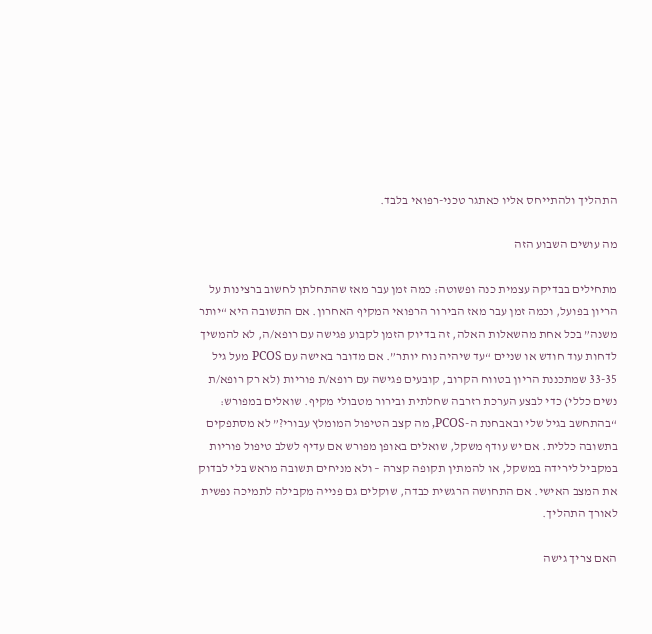התהליך ולהתייחס אליו כאתגר טכני-רפואי בלבד.

מה עושים השבוע הזה

מתחילים בבדיקה עצמית כנה ופשוטה: כמה זמן עבר מאז שהתחלתן לחשוב ברצינות על הריון בפועל, וכמה זמן עבר מאז הבירור הרפואי המקיף האחרון. אם התשובה היא “יותר משנה” בכל אחת מהשאלות האלה, זה בדיוק הזמן לקבוע פגישה עם רופא/ה, לא להמשיך לדחות עוד חודש או שניים “עד שיהיה נוח יותר”. אם מדובר באישה עם PCOS מעל גיל 33-35 שמתכננת הריון בטווח הקרוב, קובעים פגישה עם רופא/ת פוריות (לא רק רופא/ת נשים כללי) כדי לבצע הערכת רזרבה שחלתית ובירור מטבולי מקיף. שואלים במפורש: “בהתחשב בגיל שלי ובאבחנת ה-PCOS, מה קצב הטיפול המומלץ עבורי?” לא מסתפקים בתשובה כללית. אם יש עודף משקל, שואלים באופן מפורש אם עדיף לשלב טיפול פוריות במקביל לירידה במשקל, או להמתין תקופה קצרה – ולא מניחים תשובה מראש בלי לבדוק את המצב האישי. אם התחושה הרגשית כבדה, שוקלים גם פנייה מקבילה לתמיכה נפשית לאורך התהליך.

האם צריך גישה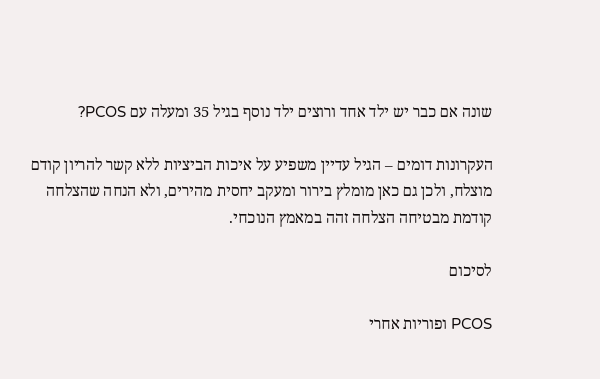שונה אם כבר יש ילד אחד ורוצים ילד נוסף בגיל 35 ומעלה עם PCOS?

העקרונות דומים – הגיל עדיין משפיע על איכות הביציות ללא קשר להריון קודם מוצלח, ולכן גם כאן מומלץ בירור ומעקב יחסית מהירים, ולא הנחה שהצלחה קודמת מבטיחה הצלחה זהה במאמץ הנוכחי.

לסיכום

PCOS ופוריות אחרי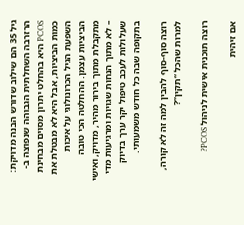גיל 35 הם שילוב שדורש הבנה מדויקת: הרזרבה השחלתית הגבוהה שנפוצה ב-PCOS היא בהחלט יתרון מסוים מבחינת כמות הביציות, אבל היא לא מבטלת את השפעת הגיל הכרונולוגי על איכות הביציות עצמן. ההחלטה הכי טובה מתקבלת מתוך בירור מהיר, מדויק, ואישי – לא מתוך הנחות שגויות ומרגיעות מדי שעלולות לעכב טיפול יקר ערך בדיוק בתקופה שבה כל חודש משמעותי.

רוצה סוף-סוף להבין למה זה לא קורה, למרות שהכל “תקין”?

רוצה תוכנית אישית לניהול PCOS?

אם זיהית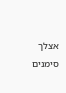אצלך סימנים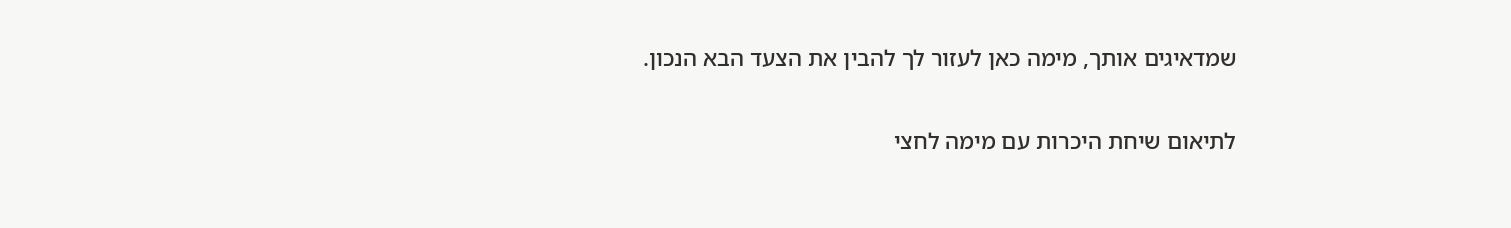שמדאיגים אותך, מימה כאן לעזור לך להבין את הצעד הבא הנכון.

לתיאום שיחת היכרות עם מימה לחצי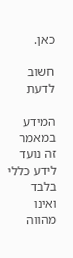כאן.

חשוב לדעת

המידע במאמר זה נועד לידע כללי בלבד ואינו מהווה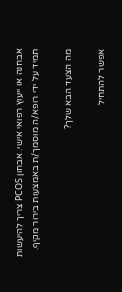אבחנה או ייעוץ רפואי אישי. אבחון PCOS צריך להיעשות תמיד על ידי רופא/ה מוסמך/ת באמצעות בירור מקיף.

מה הצעד הבא שלך?

אפשר להתחיל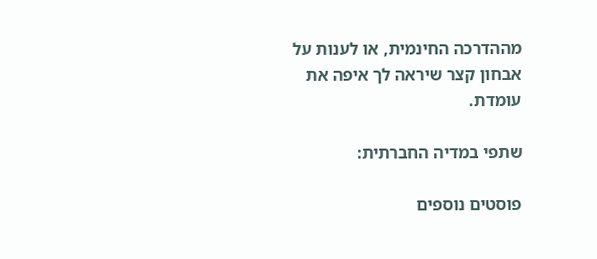מההדרכה החינמית, או לענות על אבחון קצר שיראה לך איפה את עומדת.

שתפי במדיה החברתית:

פוסטים נוספים